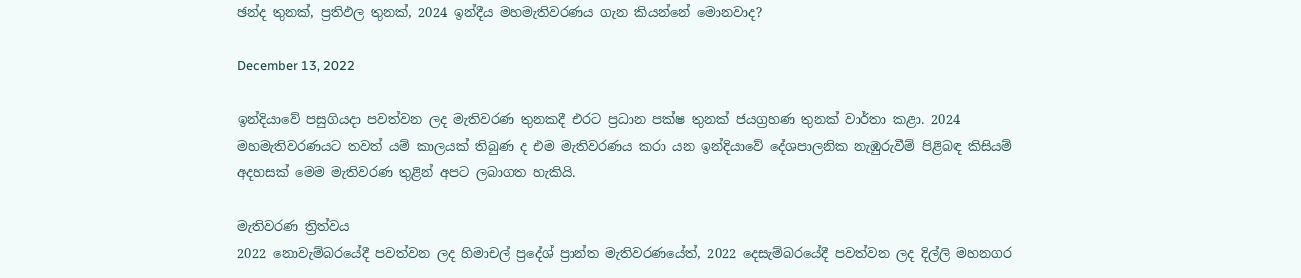ඡන්ද තුනක්, ප්‍රතිඵල තුනක්, 2024 ඉන්දීය මහමැතිවරණය ගැන කියන්නේ මොනවාද?

December 13, 2022

ඉන්දියාවේ පසුගියදා පවත්වන ලද මැතිවරණ තුනකදී එරට ප්‍රධාන පක්ෂ තුනක් ජයග්‍රහණ තුනක් වාර්තා කළා. 2024 මහමැතිවරණයට තවත් යම් කාලයක් තිබුණ ද එම මැතිවරණය කරා යන ඉන්දියාවේ දේශපාලනික නැඹුරුවීම් පිළිබඳ කිසියම් අදහසක් මෙම මැතිවරණ තුළින් අපට ලබාගත හැකියි.

මැතිවරණ ත්‍රිත්වය
2022 නොවැම්බරයේදී පවත්වන ලද හිමාචල් ප්‍රදේශ් ප්‍රාන්ත මැතිවරණයේත්, 2022 දෙසැම්බරයේදී පවත්වන ලද දිල්ලි මහනගර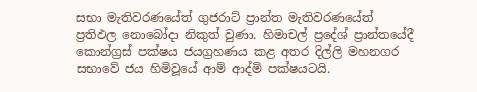සභා මැතිවරණයේත් ගුජරාට් ප්‍රාන්ත මැතිවරණයේත් ප්‍රතිඵල නොබෝදා නිකුත් වුණා. හිමාචල් ප්‍රදේශ් ප්‍රාන්තයේදී කොන්ග්‍රස් පක්ෂය ජයග්‍රහණය කළ අතර දිල්ලි මහනගර සභාවේ ජය හිමිවූයේ ආම් ආද්මි පක්ෂයටයි.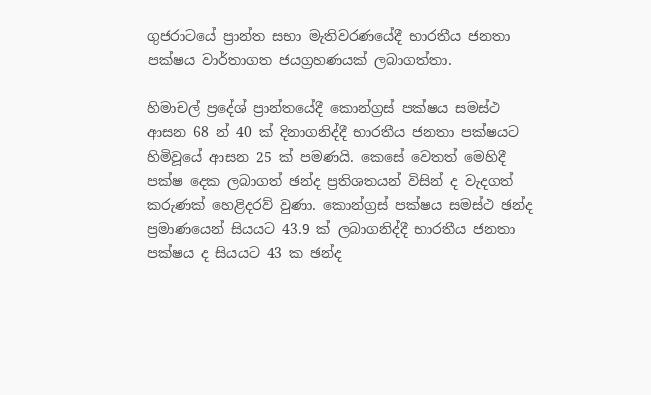ගුජරාටයේ ප්‍රාන්ත සභා මැතිවරණයේදී භාරතීය ජනතා පක්ෂය වාර්තාගත ජයග්‍රහණයක් ලබාගත්තා.

හිමාචල් ප්‍රදේශ් ප්‍රාන්තයේදී කොන්ග්‍රස් පක්ෂය සමස්ථ ආසන 68 න් 40 ක් දිනාගනිද්දී භාරතීය ජනතා පක්ෂයට හිමිවූයේ ආසන 25 ක් පමණයි. කෙසේ වෙතත් මෙහිදී පක්ෂ දෙක ලබාගත් ඡන්ද ප්‍රතිශතයන් විසින් ද වැදගත් කරුණක් හෙළිදරව් වුණා. කොන්ග්‍රස් පක්ෂය සමස්ථ ඡන්ද ප්‍රමාණයෙන් සියයට 43.9 ක් ලබාගනිද්දී භාරතීය ජනතා පක්ෂය ද සියයට 43 ක ඡන්ද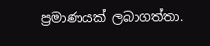ප්‍රමාණයක් ලබාගත්තා.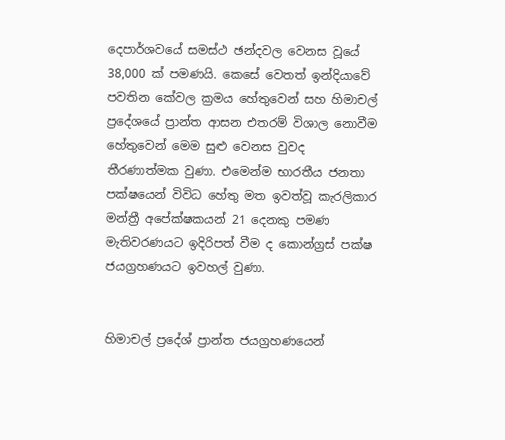දෙපාර්ශවයේ සමස්ථ ඡන්දවල වෙනස වූයේ 38,000 ක් පමණයි. කෙසේ වෙතත් ඉන්දියාවේ පවතින කේවල ක්‍රමය හේතුවෙන් සහ හිමාචල් ප්‍රදේශයේ ප්‍රාන්ත ආසන එතරම් විශාල නොවීම හේතුවෙන් මෙම සුළු වෙනස වුවද තීරණාත්මක වුණා. එමෙන්ම භාරතීය ජනතා පක්ෂයෙන් විවිධ හේතු මත ඉවත්වූ කැරලිකාර මන්ත්‍රී අපේක්ෂකයන් 21 දෙනකු පමණ මැතිවරණයට ඉදිරිපත් වීම ද කොන්ග්‍රස් පක්ෂ ජයග්‍රහණයට ඉවහල් වුණා.


හිමාචල් ප්‍රදේශ් ප්‍රාන්ත ජයග්‍රහණයෙන්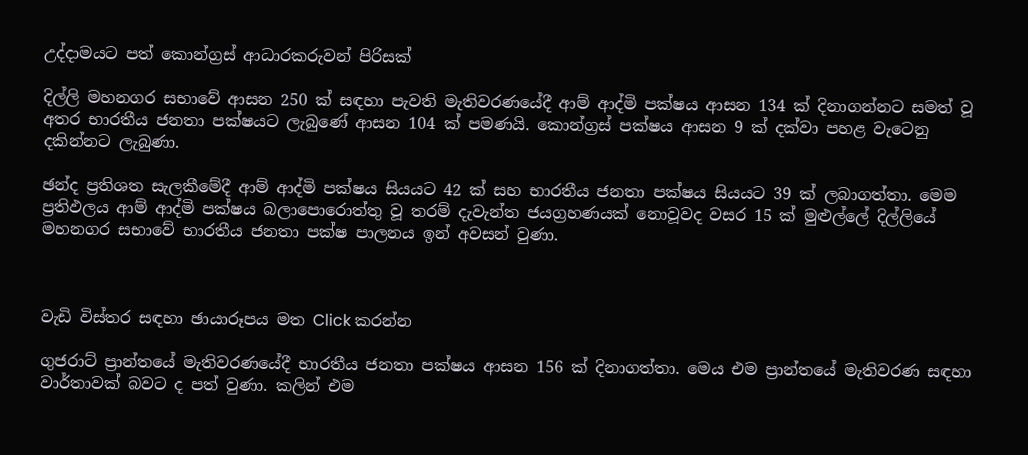උද්දාමයට පත් කොන්ග්‍රස් ආධාරකරුවන් පිරිසක්

දිල්ලි මහනගර සභාවේ ආසන 250 ක් සඳහා පැවති මැතිවරණයේදී ආම් ආද්මි පක්ෂය ආසන 134 ක් දිනාගන්නට සමත් වූ අතර භාරතීය ජනතා පක්ෂයට ලැබුණේ ආසන 104 ක් පමණයි. කොන්ග්‍රස් පක්ෂය ආසන 9 ක් දක්වා පහළ වැටෙනු දකින්නට ලැබුණා.

ඡන්ද ප්‍රතිශත සැලකීමේදී ආම් ආද්මි පක්ෂය සියයට 42 ක් සහ භාරතීය ජනතා පක්ෂය සියයට 39 ක් ලබාගත්තා. මෙම ප්‍රතිඵලය ආම් ආද්මි පක්ෂය බලාපොරොත්තු වූ තරම් දැවැන්ත ජයග්‍රහණයක් නොවූවද වසර 15 ක් මුළුල්ලේ දිල්ලියේ මහනගර සභාවේ භාරතීය ජනතා පක්ෂ පාලනය ඉන් අවසන් වුණා.



වැඩි විස්තර සඳහා ඡායාරූපය මත Click කරන්න

ගුජරාට් ප්‍රාන්තයේ මැතිවරණයේදී භාරතීය ජනතා පක්ෂය ආසන 156 ක් දිනාගත්තා. මෙය එම ප්‍රාන්තයේ මැතිවරණ සඳහා වාර්තාවක් බවට ද පත් වුණා. කලින් එම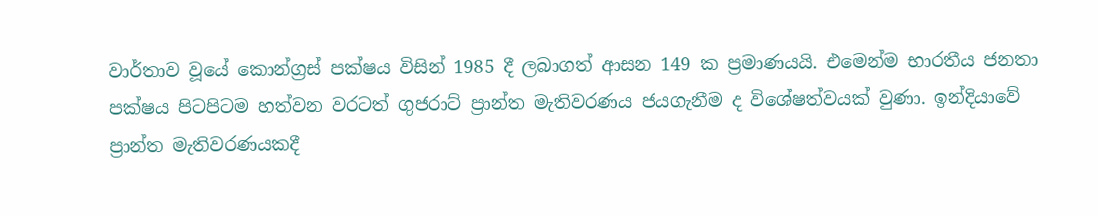වාර්තාව වූයේ කොන්ග්‍රස් පක්ෂය විසින් 1985 දී ලබාගත් ආසන 149 ක ප්‍රමාණයයි. එමෙන්ම භාරතීය ජනතා පක්ෂය පිටපිටම හත්වන වරටත් ගුජරාට් ප්‍රාන්ත මැතිවරණය ජයගැනීම ද විශේෂත්වයක් වුණා. ඉන්දියාවේ ප්‍රාන්ත මැතිවරණයකදී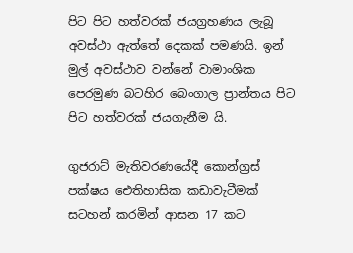පිට පිට හත්වරක් ජයග්‍රහණය ලැබූ අවස්ථා ඇත්තේ දෙකක් පමණයි. ඉන් මුල් අවස්ථාව වන්නේ වාමාංශික පෙරමුණ බටහිර බෙංගාල ප්‍රාන්තය පිට පිට හත්වරක් ජයගැනීම යි.

ගුජරාට් මැතිවරණයේදී කොන්ග්‍රස් පක්ෂය ඓතිහාසික කඩාවැටීමක් සටහන් කරමින් ආසන 17 කට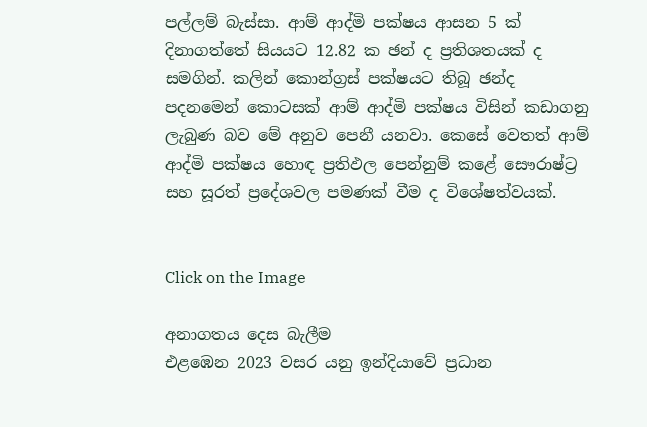පල්ලම් බැස්සා. ආම් ආද්මි පක්ෂය ආසන 5 ක් දිනාගත්තේ සියයට 12.82 ක ඡන් ද ප්‍රතිශතයක් ද සමගින්. කලින් කොන්ග්‍රස් පක්ෂයට තිබූ ඡන්ද පදනමෙන් කොටසක් ආම් ආද්මි පක්ෂය විසින් කඩාගනු ලැබුණ බව මේ අනුව පෙනී යනවා. කෙසේ වෙතත් ආම් ආද්මි පක්ෂය හොඳ ප්‍රතිඵල පෙන්නුම් කළේ සෞරාෂ්ට්‍ර සහ සූරත් ප්‍රදේශවල පමණක් වීම ද විශේෂත්වයක්.


Click on the Image

අනාගතය දෙස බැලීම
එළඹෙන 2023 වසර යනු ඉන්දියාවේ ප්‍රධාන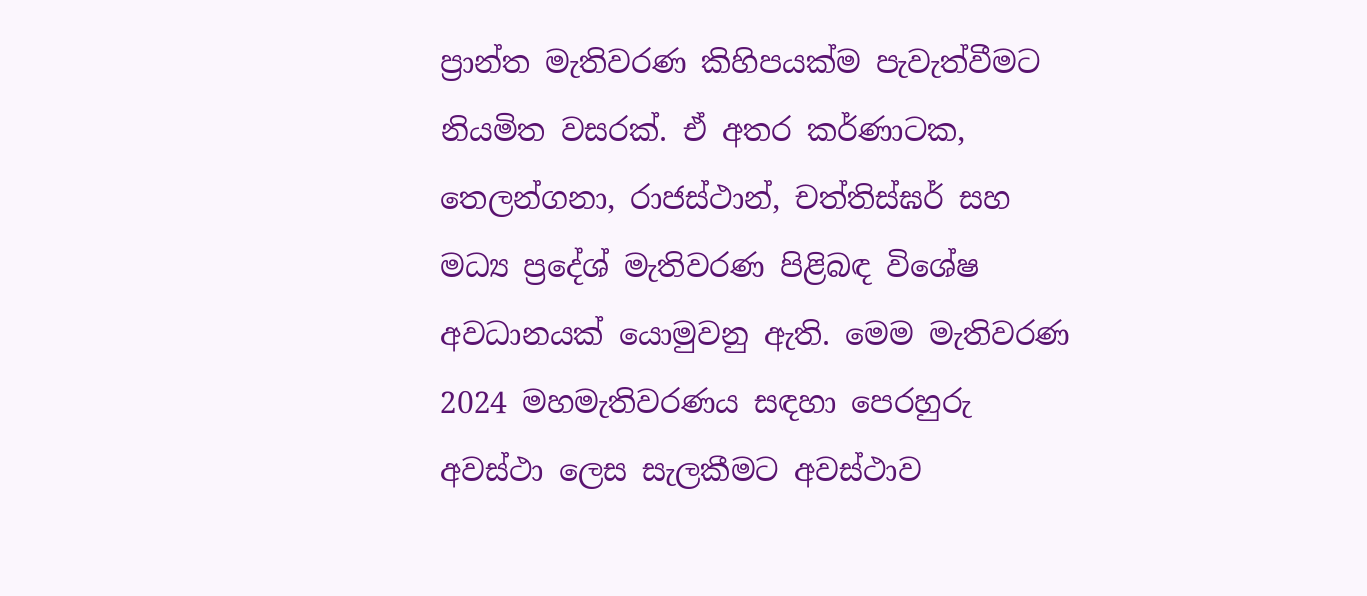ප්‍රාන්ත මැතිවරණ කිහිපයක්ම පැවැත්වීමට නියමිත වසරක්. ඒ අතර කර්ණාටක, තෙලන්ගනා, රාජස්ථාන්, චත්තිස්ඝර් සහ මධ්‍ය ප්‍රදේශ් මැතිවරණ පිළිබඳ විශේෂ අවධානයක් යොමුවනු ඇති. මෙම මැතිවරණ 2024 මහමැතිවරණය සඳහා පෙරහුරු අවස්ථා ලෙස සැලකීමට අවස්ථාව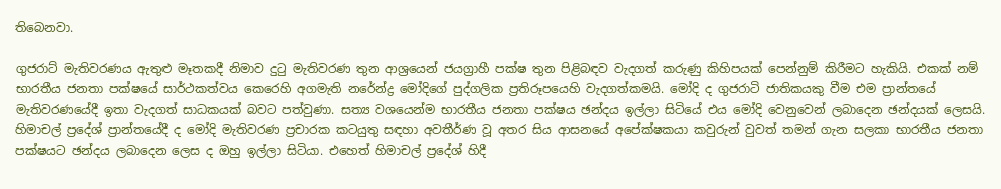තිබෙනවා.

ගුජරාට් මැතිවරණය ඇතුළු මෑතකදී නිමාව දුටු මැතිවරණ තුන ආශ්‍රයෙන් ජයග්‍රාහී පක්ෂ තුන පිළිබඳව වැදගත් කරුණු කිහිපයක් පෙන්නුම් කිරීමට හැකියි. එකක් නම් භාරතීය ජනතා පක්ෂයේ සාර්ථකත්වය කෙරෙහි අගමැති නරේන්ද්‍ර මෝදිගේ පුද්ගලික ප්‍රතිරූපයෙහි වැදගත්කමයි. මෝදි ද ගුජරාටි ජාතිකයකු වීම එම ප්‍රාන්තයේ මැතිවරණයේදී ඉතා වැදගත් සාධකයක් බවට පත්වුණා. සත්‍ය වශයෙන්ම භාරතීය ජනතා පක්ෂය ඡන්දය ඉල්ලා සිටියේ එය මෝදි වෙනුවෙන් ලබාදෙන ඡන්දයක් ලෙසයි. හිමාචල් ප්‍රදේශ් ප්‍රාන්තයේදී ද මෝදි මැතිවරණ ප්‍රචාරක කටයුතු සඳහා අවතීර්ණ වූ අතර සිය ආසනයේ අපේක්ෂකයා කවුරුන් වුවත් තමන් ගැන සලකා භාරතීය ජනතා පක්ෂයට ඡන්දය ලබාදෙන ලෙස ද ඔහු ඉල්ලා සිටියා. එහෙත් හිමාචල් ප්‍රදේශ් හිදී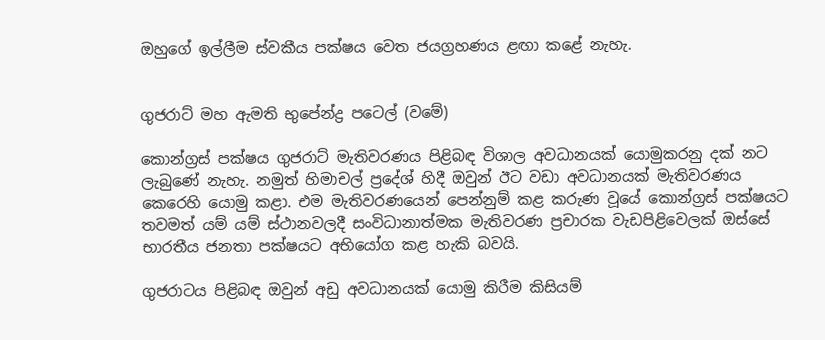ඔහුගේ ඉල්ලීම ස්වකීය පක්ෂය වෙත ජයග්‍රහණය ළඟා කළේ නැහැ.


ගුජරාට් මහ ඇමති භුපේන්ද්‍ර පටෙල් (වමේ)

කොන්ග්‍රස් පක්ෂය ගුජරාට් මැතිවරණය පිළිබඳ විශාල අවධානයක් යොමුකරනු දක් නට ලැබුණේ නැහැ. නමුත් හිමාචල් ප්‍රදේශ් හිදී ඔවුන් ඊට වඩා අවධානයක් මැතිවරණය කෙරෙහි යොමු කළා. එම මැතිවරණයෙන් පෙන්නුම් කළ කරුණ වූයේ කොන්ග්‍රස් පක්ෂයට තවමත් යම් යම් ස්ථානවලදී සංවිධානාත්මක මැතිවරණ ප්‍රචාරක වැඩපිළිවෙලක් ඔස්සේ භාරතීය ජනතා පක්ෂයට අභියෝග කළ හැකි බවයි.

ගුජරාටය පිළිබඳ ඔවුන් අඩු අවධානයක් යොමු කිරීම කිසියම්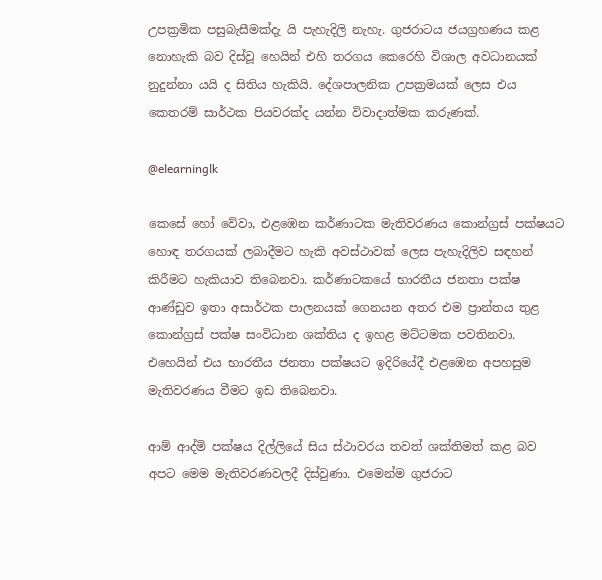උපක්‍රමික පසුබැසීමක්දැ යි පැහැදිලි නැහැ. ගුජරාටය ජයග්‍රහණය කළ නොහැකි බව දිස්වූ හෙයින් එහි තරගය කෙරෙහි විශාල අවධානයක් නුදුන්නා යයි ද සිතිය හැකියි. දේශපාලනික උපක්‍රමයක් ලෙස එය කෙතරම් සාර්ථක පියවරක්ද යන්න විවාදාත්මක කරුණක්.

@elearninglk

කෙසේ හෝ වේවා, එළඹෙන කර්ණාටක මැතිවරණය කොන්ග්‍රස් පක්ෂයට හොඳ තරගයක් ලබාදීමට හැකි අවස්ථාවක් ලෙස පැහැදිලිව සඳහන් කිරීමට හැකියාව තිබෙනවා. කර්ණාටකයේ භාරතීය ජනතා පක්ෂ ආණ්ඩුව ඉතා අසාර්ථක පාලනයක් ගෙනයන අතර එම ප්‍රාන්තය තුළ කොන්ග්‍රස් පක්ෂ සංවිධාන ශක්තිය ද ඉහළ මට්ටමක පවතිනවා. එහෙයින් එය භාරතීය ජනතා පක්ෂයට ඉදිරියේදී එළඹෙන අපහසුම මැතිවරණය වීමට ඉඩ තිබෙනවා.

ආම් ආද්මි පක්ෂය දිල්ලියේ සිය ස්ථාවරය තවත් ශක්තිමත් කළ බව අපට මෙම මැතිවරණවලදී දිස්වුණා. එමෙන්ම ගුජරාට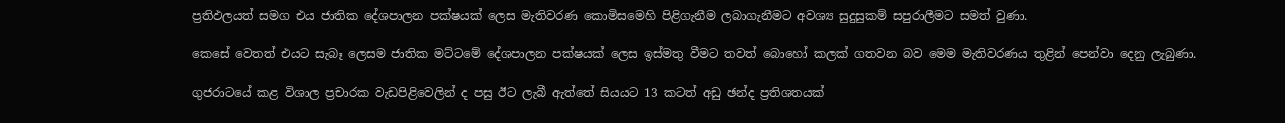ප්‍රතිඵලයත් සමග එය ජාතික දේශපාලන පක්ෂයක් ලෙස මැතිවරණ කොමිසමෙහි පිළිගැනීම ලබාගැනීමට අවශ්‍ය සුදුසුකම් සපුරාලීමට සමත් වුණා.

කෙසේ වෙතත් එයට සැබෑ ලෙසම ජාතික මට්ටමේ දේශපාලන පක්ෂයක් ලෙස ඉස්මතු වීමට තවත් බොහෝ කලක් ගතවන බව මෙම මැතිවරණය තුළින් පෙන්වා දෙනු ලැබුණා.

ගුජරාටයේ කළ විශාල ප්‍රචාරක වැඩපිළිවෙලින් ද පසු ඊට ලැබී ඇත්තේ සියයට 13 කටත් අඩු ඡන්ද ප්‍රතිශතයක්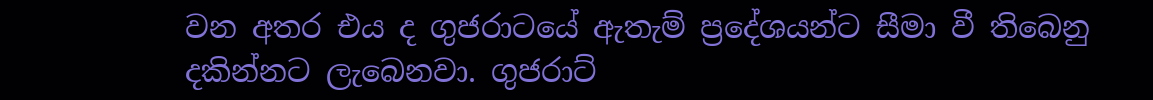වන අතර එය ද ගුජරාටයේ ඇතැම් ප්‍රදේශයන්ට සීමා වී තිබෙනු දකින්නට ලැබෙනවා. ගුජරාට්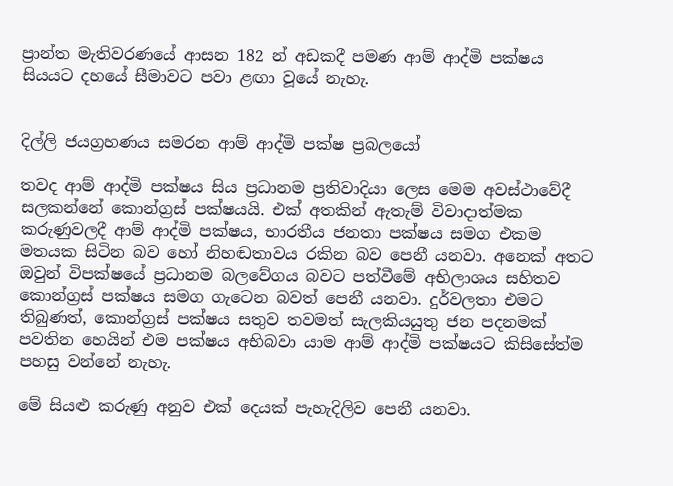ප්‍රාන්ත මැතිවරණයේ ආසන 182 න් අඩකදී පමණ ආම් ආද්මි පක්ෂය සියයට දහයේ සීමාවට පවා ළඟා වූයේ නැහැ.


දිල්ලි ජයග්‍රහණය සමරන ආම් ආද්මි පක්ෂ ප්‍රබලයෝ

තවද ආම් ආද්මි පක්ෂය සිය ප්‍රධානම ප්‍රතිවාදියා ලෙස මෙම අවස්ථාවේදී සලකන්නේ කොන්ග්‍රස් පක්ෂයයි. එක් අතකින් ඇතැම් විවාදාත්මක කරුණුවලදී ආම් ආද්මි පක්ෂය, භාරතීය ජනතා පක්ෂය සමග එකම මතයක සිටින බව හෝ නිහඬතාවය රකින බව පෙනී යනවා. අනෙක් අතට ඔවුන් විපක්ෂයේ ප්‍රධානම බලවේගය බවට පත්වීමේ අභිලාශය සහිතව කොන්ග්‍රස් පක්ෂය සමග ගැටෙන බවත් පෙනී යනවා. දුර්වලතා එමට තිබුණත්, කොන්ග්‍රස් පක්ෂය සතුව තවමත් සැලකියයුතු ජන පදනමක් පවතින හෙයින් එම පක්ෂය අභිබවා යාම ආම් ආද්මි පක්ෂයට කිසිසේත්ම පහසු වන්නේ නැහැ.

මේ සියළු කරුණු අනුව එක් දෙයක් පැහැදිලිව පෙනී යනවා.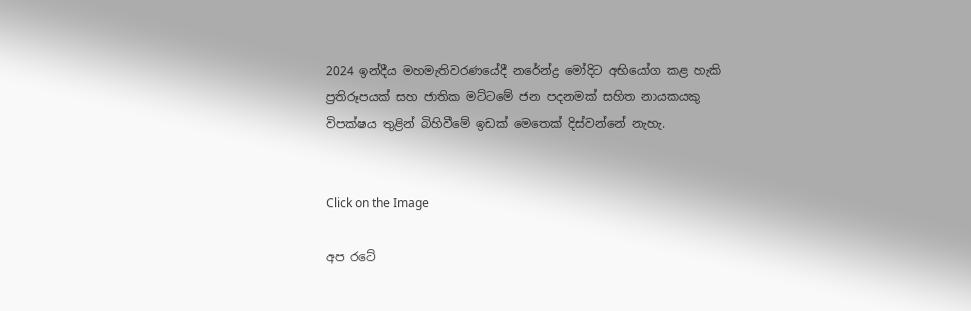2024 ඉන්දීය මහමැතිවරණයේදී නරේන්ද්‍ර මෝදිට අභියෝග කළ හැකි ප්‍රතිරූපයක් සහ ජාතික මට්ටමේ ජන පදනමක් සහිත නායකයකු විපක්ෂය තුළින් බිහිවීමේ ඉඩක් මෙතෙක් දිස්වන්නේ නැහැ.


Click on the Image

අප රටේ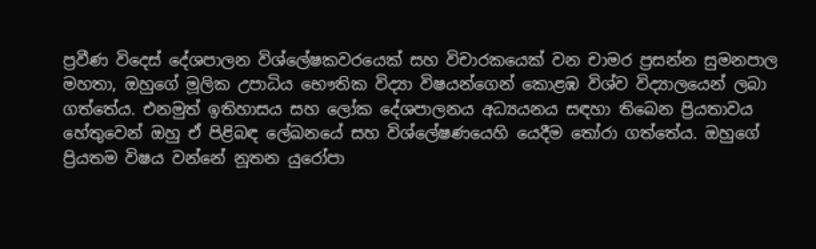ප්‍රවීණ විදෙස් දේශපාලන විශ්ලේෂකවරයෙක් සහ විචාරකයෙක් වන චාමර ප්‍රසන්න සුමනපාල මහතා, ඔහුගේ මූලික උපාධිය භෞතික විද්‍යා විෂයන්ගෙන් කොළඹ විශ්ව විද්‍යාලයෙන් ලබා ගත්තේය. එනමුත් ඉතිහාසය සහ ලෝක දේශපාලනය අධ්‍යයනය සඳහා තිබෙන ප්‍රියතාවය හේතුවෙන් ඔහු ඒ පිළිබඳ ලේඛනයේ සහ විශ්ලේෂණයෙහි යෙදීම තෝරා ගත්තේය. ඔහුගේ ප්‍රියතම විෂය වන්නේ නූතන යුරෝපා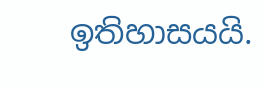ඉතිහාසයයි.